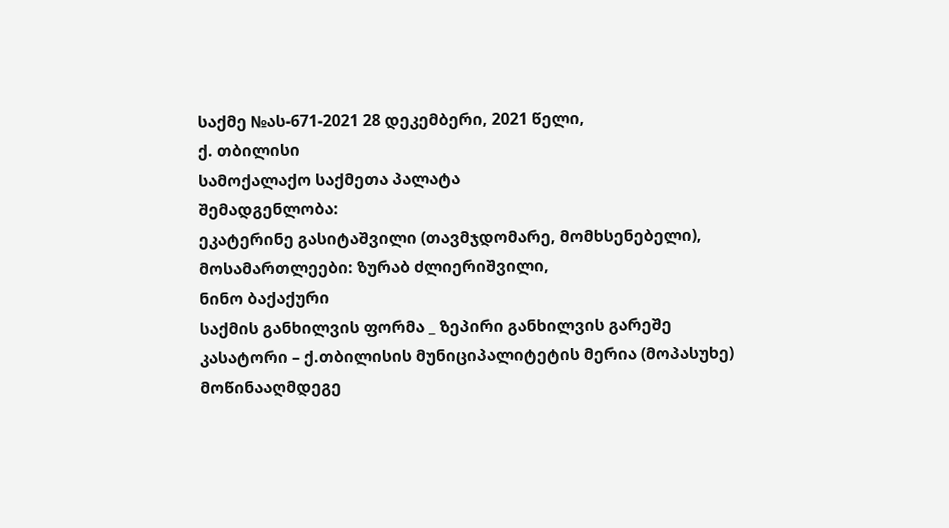საქმე №ას-671-2021 28 დეკემბერი, 2021 წელი,
ქ. თბილისი
სამოქალაქო საქმეთა პალატა
შემადგენლობა:
ეკატერინე გასიტაშვილი (თავმჯდომარე, მომხსენებელი),
მოსამართლეები: ზურაბ ძლიერიშვილი,
ნინო ბაქაქური
საქმის განხილვის ფორმა _ ზეპირი განხილვის გარეშე
კასატორი – ქ.თბილისის მუნიციპალიტეტის მერია (მოპასუხე)
მოწინააღმდეგე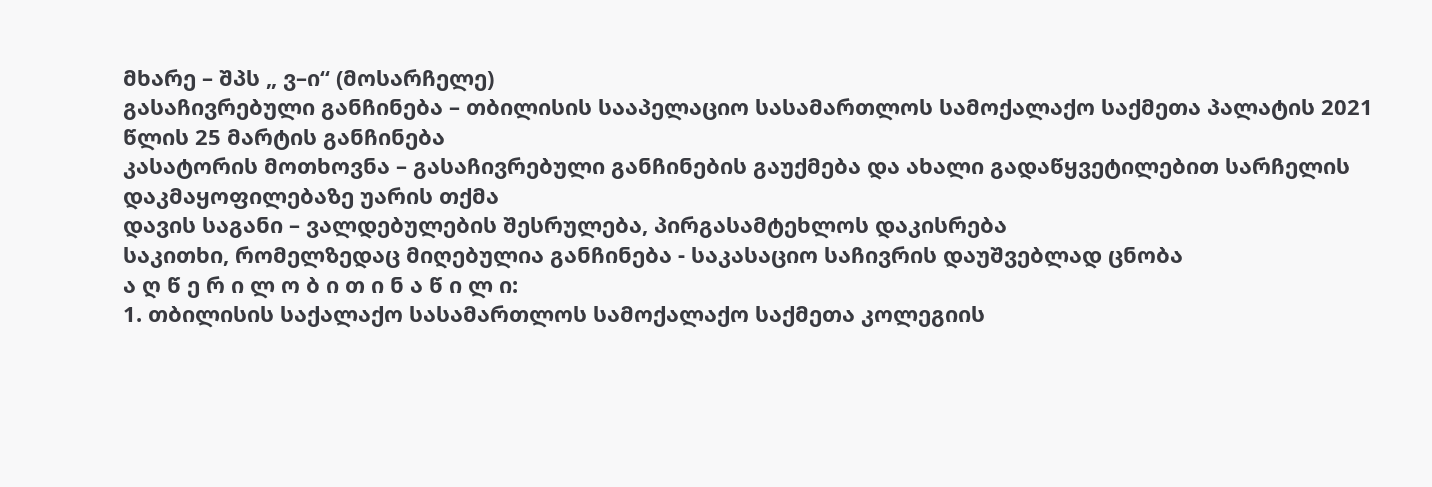მხარე – შპს „ ვ–ი“ (მოსარჩელე)
გასაჩივრებული განჩინება – თბილისის სააპელაციო სასამართლოს სამოქალაქო საქმეთა პალატის 2021 წლის 25 მარტის განჩინება
კასატორის მოთხოვნა – გასაჩივრებული განჩინების გაუქმება და ახალი გადაწყვეტილებით სარჩელის დაკმაყოფილებაზე უარის თქმა
დავის საგანი – ვალდებულების შესრულება, პირგასამტეხლოს დაკისრება
საკითხი, რომელზედაც მიღებულია განჩინება - საკასაციო საჩივრის დაუშვებლად ცნობა
ა ღ წ ე რ ი ლ ო ბ ი თ ი ნ ა წ ი ლ ი:
1. თბილისის საქალაქო სასამართლოს სამოქალაქო საქმეთა კოლეგიის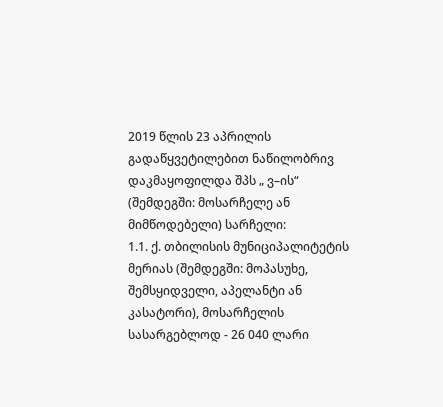2019 წლის 23 აპრილის გადაწყვეტილებით ნაწილობრივ დაკმაყოფილდა შპს „ ვ–ის“ (შემდეგში: მოსარჩელე ან მიმწოდებელი) სარჩელი:
1.1. ქ. თბილისის მუნიციპალიტეტის მერიას (შემდეგში: მოპასუხე, შემსყიდველი, აპელანტი ან კასატორი), მოსარჩელის სასარგებლოდ - 26 040 ლარი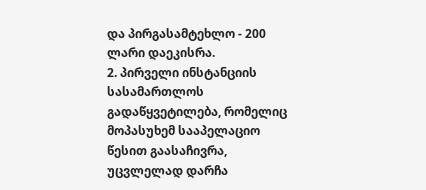და პირგასამტეხლო - 200 ლარი დაეკისრა.
2. პირველი ინსტანციის სასამართლოს გადაწყვეტილება, რომელიც მოპასუხემ სააპელაციო წესით გაასაჩივრა, უცვლელად დარჩა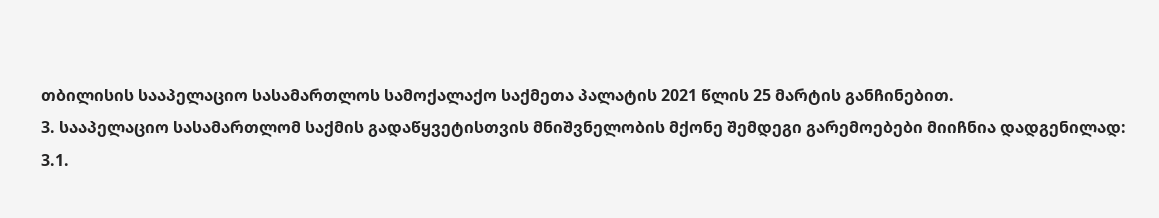თბილისის სააპელაციო სასამართლოს სამოქალაქო საქმეთა პალატის 2021 წლის 25 მარტის განჩინებით.
3. სააპელაციო სასამართლომ საქმის გადაწყვეტისთვის მნიშვნელობის მქონე შემდეგი გარემოებები მიიჩნია დადგენილად:
3.1.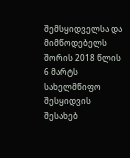შემსყიდველსა და მიმწოდებელს შორის 2018 წლის 6 მარტს სახელმწიფო შესყიდვის შესახებ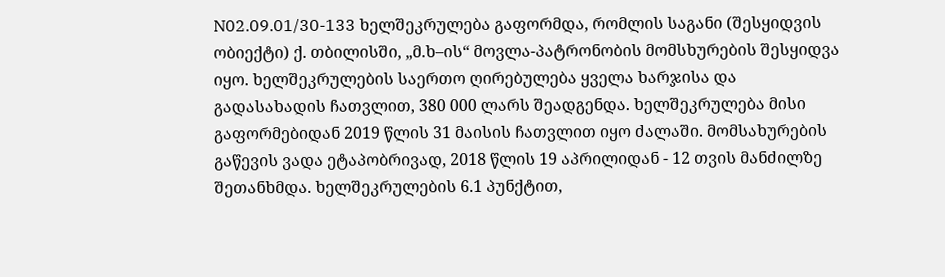N02.09.01/30-133 ხელშეკრულება გაფორმდა, რომლის საგანი (შესყიდვის ობიექტი) ქ. თბილისში, „მ.ხ–ის“ მოვლა-პატრონობის მომსხურების შესყიდვა იყო. ხელშეკრულების საერთო ღირებულება ყველა ხარჯისა და გადასახადის ჩათვლით, 380 000 ლარს შეადგენდა. ხელშეკრულება მისი გაფორმებიდან 2019 წლის 31 მაისის ჩათვლით იყო ძალაში. მომსახურების გაწევის ვადა ეტაპობრივად, 2018 წლის 19 აპრილიდან - 12 თვის მანძილზე შეთანხმდა. ხელშეკრულების 6.1 პუნქტით,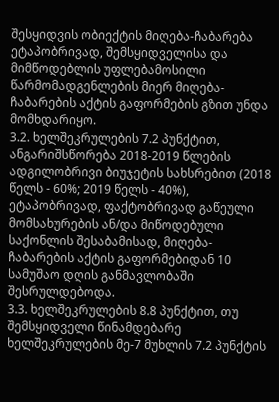შესყიდვის ობიექტის მიღება-ჩაბარება ეტაპობრივად, შემსყიდველისა და მიმწოდებლის უფლებამოსილი წარმომადგენლების მიერ მიღება-ჩაბარების აქტის გაფორმების გზით უნდა მომხდარიყო.
3.2. ხელშეკრულების 7.2 პუნქტით, ანგარიშსწორება 2018-2019 წლების ადგილობრივი ბიუჯეტის სახსრებით (2018 წელს - 60%; 2019 წელს - 40%), ეტაპობრივად, ფაქტობრივად გაწეული მომსახურების ან/და მიწოდებული საქონლის შესაბამისად, მიღება-ჩაბარების აქტის გაფორმებიდან 10 სამუშაო დღის განმავლობაში შესრულდებოდა.
3.3. ხელშეკრულების 8.8 პუნქტით, თუ შემსყიდველი წინამდებარე ხელშეკრულების მე-7 მუხლის 7.2 პუნქტის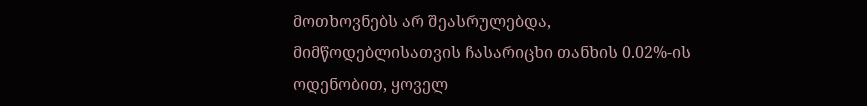მოთხოვნებს არ შეასრულებდა, მიმწოდებლისათვის ჩასარიცხი თანხის 0.02%-ის ოდენობით, ყოველ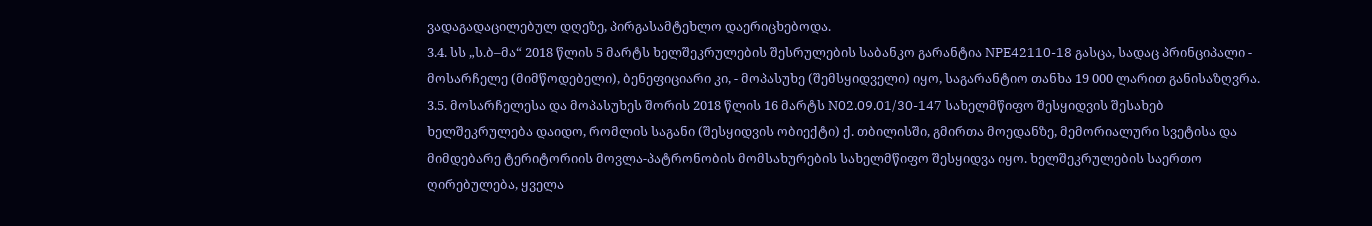ვადაგადაცილებულ დღეზე, პირგასამტეხლო დაერიცხებოდა.
3.4. სს „ს.ბ–მა“ 2018 წლის 5 მარტს ხელშეკრულების შესრულების საბანკო გარანტია NPE42110-18 გასცა, სადაც პრინციპალი - მოსარჩელე (მიმწოდებელი), ბენეფიციარი კი, - მოპასუხე (შემსყიდველი) იყო, საგარანტიო თანხა 19 000 ლარით განისაზღვრა.
3.5. მოსარჩელესა და მოპასუხეს შორის 2018 წლის 16 მარტს N02.09.01/30-147 სახელმწიფო შესყიდვის შესახებ ხელშეკრულება დაიდო, რომლის საგანი (შესყიდვის ობიექტი) ქ. თბილისში, გმირთა მოედანზე, მემორიალური სვეტისა და მიმდებარე ტერიტორიის მოვლა-პატრონობის მომსახურების სახელმწიფო შესყიდვა იყო. ხელშეკრულების საერთო ღირებულება, ყველა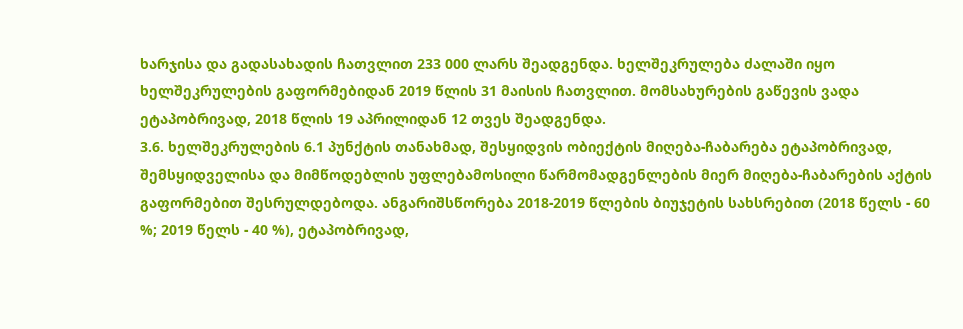ხარჯისა და გადასახადის ჩათვლით 233 000 ლარს შეადგენდა. ხელშეკრულება ძალაში იყო ხელშეკრულების გაფორმებიდან 2019 წლის 31 მაისის ჩათვლით. მომსახურების გაწევის ვადა ეტაპობრივად, 2018 წლის 19 აპრილიდან 12 თვეს შეადგენდა.
3.6. ხელშეკრულების 6.1 პუნქტის თანახმად, შესყიდვის ობიექტის მიღება-ჩაბარება ეტაპობრივად, შემსყიდველისა და მიმწოდებლის უფლებამოსილი წარმომადგენლების მიერ მიღება-ჩაბარების აქტის გაფორმებით შესრულდებოდა. ანგარიშსწორება 2018-2019 წლების ბიუჯეტის სახსრებით (2018 წელს - 60 %; 2019 წელს - 40 %), ეტაპობრივად,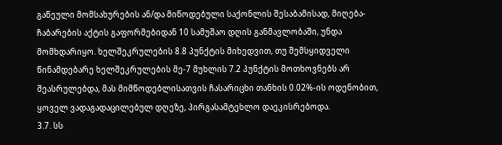გაწეული მომსახურების ან/და მიწოდებული საქონლის შესაბამისად, მიღება-ჩაბარების აქტის გაფორმებიდან 10 სამუშაო დღის განმავლობაში, უნდა მომხდარიყო. ხელშეკრულების 8.8 პუნქტის მიხედვით, თუ შემსყიდველი წინამდებარე ხელშეკრულების მე-7 მუხლის 7.2 პუნქტის მოთხოვნებს არ შეასრულებდა, მას მიმწოდებლისათვის ჩასარიცხი თანხის 0.02%-ის ოდენობით, ყოველ ვადაგადაცილებულ დღეზე, პირგასამტეხლო დაეკისრებოდა.
3.7. სს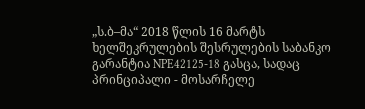„ს.ბ–მა“ 2018 წლის 16 მარტს ხელშეკრულების შესრულების საბანკო გარანტია NPE42125-18 გასცა, სადაც პრინციპალი - მოსარჩელე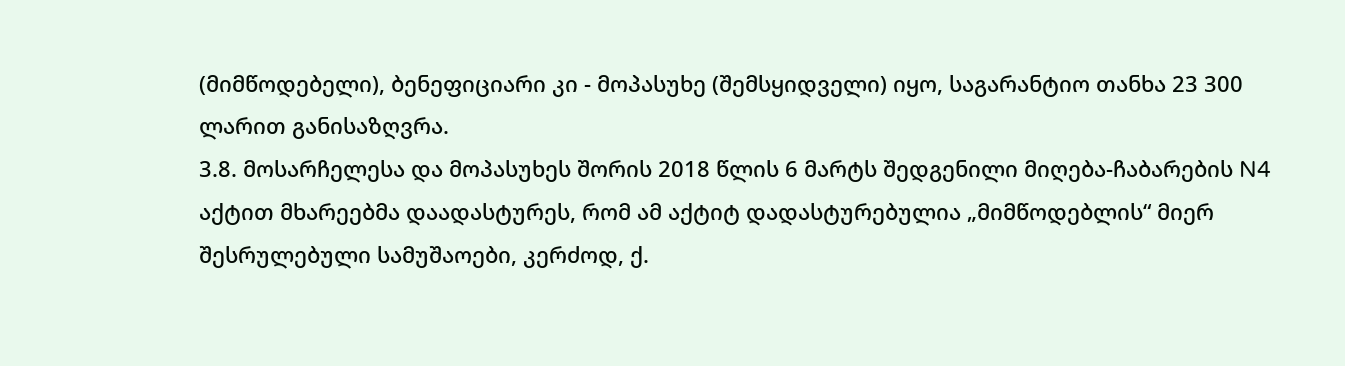(მიმწოდებელი), ბენეფიციარი კი - მოპასუხე (შემსყიდველი) იყო, საგარანტიო თანხა 23 300 ლარით განისაზღვრა.
3.8. მოსარჩელესა და მოპასუხეს შორის 2018 წლის 6 მარტს შედგენილი მიღება-ჩაბარების N4 აქტით მხარეებმა დაადასტურეს, რომ ამ აქტიტ დადასტურებულია „მიმწოდებლის“ მიერ შესრულებული სამუშაოები, კერძოდ, ქ.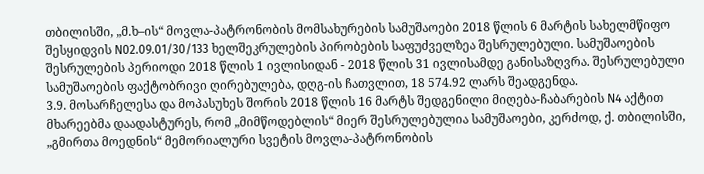თბილისში, „მ.ხ–ის“ მოვლა-პატრონობის მომსახურების სამუშაოები 2018 წლის 6 მარტის სახელმწიფო შესყიდვის N02.09.01/30/133 ხელშეკრულების პირობების საფუძველზეა შესრულებული. სამუშაოების შესრულების პერიოდი 2018 წლის 1 ივლისიდან - 2018 წლის 31 ივლისამდე განისაზღვრა. შესრულებული სამუშაოების ფაქტობრივი ღირებულება, დღგ-ის ჩათვლით, 18 574.92 ლარს შეადგენდა.
3.9. მოსარჩელესა და მოპასუხეს შორის 2018 წლის 16 მარტს შედგენილი მიღება-ჩაბარების N4 აქტით მხარეებმა დაადასტურეს, რომ „მიმწოდებლის“ მიერ შესრულებულია სამუშაოები, კერძოდ, ქ. თბილისში, „გმირთა მოედნის“ მემორიალური სვეტის მოვლა-პატრონობის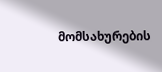მომსახურების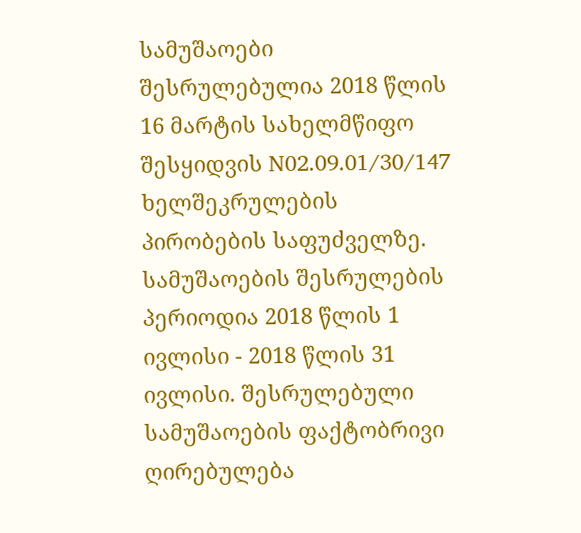სამუშაოები შესრულებულია 2018 წლის 16 მარტის სახელმწიფო შესყიდვის N02.09.01/30/147 ხელშეკრულების პირობების საფუძველზე. სამუშაოების შესრულების პერიოდია 2018 წლის 1 ივლისი - 2018 წლის 31 ივლისი. შესრულებული სამუშაოების ფაქტობრივი ღირებულება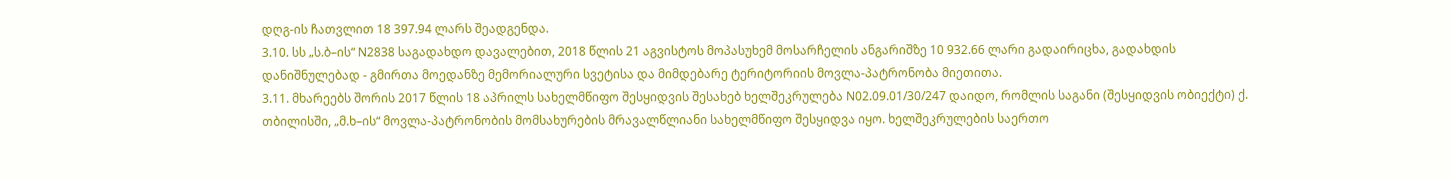დღგ-ის ჩათვლით 18 397.94 ლარს შეადგენდა.
3.10. სს „ს.ბ–ის“ N2838 საგადახდო დავალებით, 2018 წლის 21 აგვისტოს მოპასუხემ მოსარჩელის ანგარიშზე 10 932.66 ლარი გადაირიცხა, გადახდის დანიშნულებად - გმირთა მოედანზე მემორიალური სვეტისა და მიმდებარე ტერიტორიის მოვლა-პატრონობა მიეთითა.
3.11. მხარეებს შორის 2017 წლის 18 აპრილს სახელმწიფო შესყიდვის შესახებ ხელშეკრულება N02.09.01/30/247 დაიდო, რომლის საგანი (შესყიდვის ობიექტი) ქ. თბილისში, „მ.ხ–ის“ მოვლა-პატრონობის მომსახურების მრავალწლიანი სახელმწიფო შესყიდვა იყო. ხელშეკრულების საერთო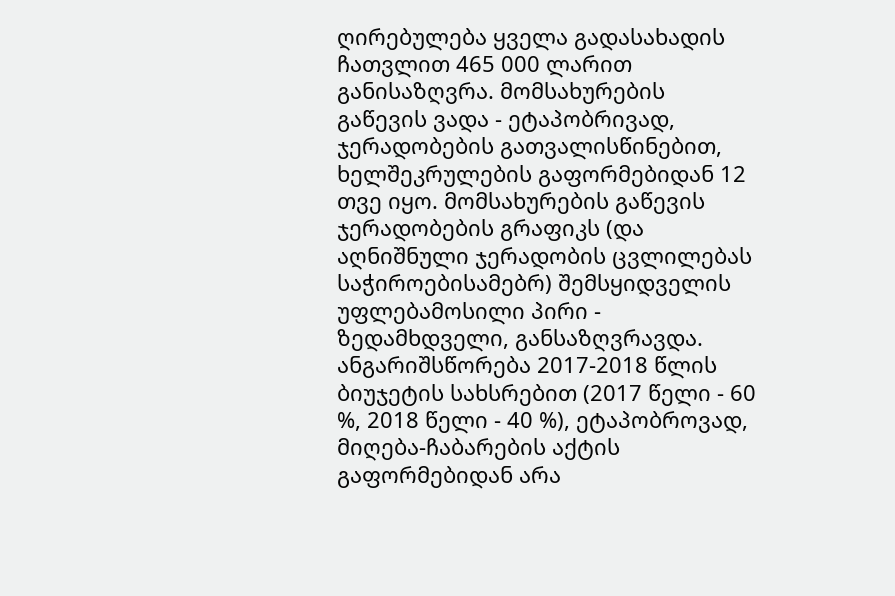ღირებულება ყველა გადასახადის ჩათვლით 465 000 ლარით განისაზღვრა. მომსახურების გაწევის ვადა - ეტაპობრივად, ჯერადობების გათვალისწინებით, ხელშეკრულების გაფორმებიდან 12 თვე იყო. მომსახურების გაწევის ჯერადობების გრაფიკს (და აღნიშნული ჯერადობის ცვლილებას საჭიროებისამებრ) შემსყიდველის უფლებამოსილი პირი - ზედამხდველი, განსაზღვრავდა. ანგარიშსწორება 2017-2018 წლის ბიუჯეტის სახსრებით (2017 წელი - 60 %, 2018 წელი - 40 %), ეტაპობროვად, მიღება-ჩაბარების აქტის გაფორმებიდან არა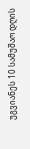უგვიანეს 10 სამუშაო დღის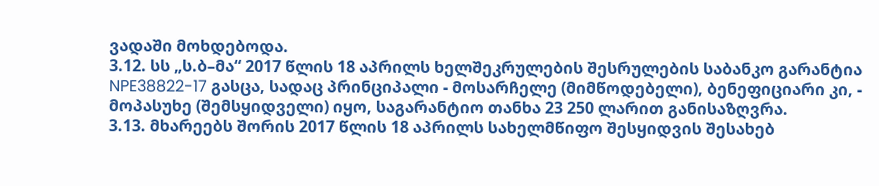ვადაში მოხდებოდა.
3.12. სს „ს.ბ–მა“ 2017 წლის 18 აპრილს ხელშეკრულების შესრულების საბანკო გარანტია NPE38822-17 გასცა, სადაც პრინციპალი - მოსარჩელე (მიმწოდებელი), ბენეფიციარი კი, - მოპასუხე (შემსყიდველი) იყო, საგარანტიო თანხა 23 250 ლარით განისაზღვრა.
3.13. მხარეებს შორის 2017 წლის 18 აპრილს სახელმწიფო შესყიდვის შესახებ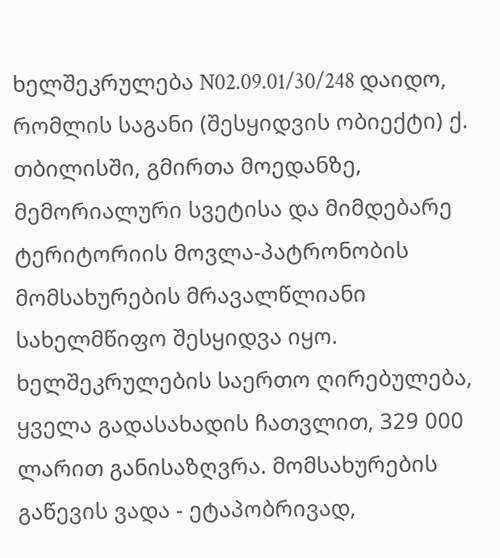ხელშეკრულება N02.09.01/30/248 დაიდო, რომლის საგანი (შესყიდვის ობიექტი) ქ. თბილისში, გმირთა მოედანზე, მემორიალური სვეტისა და მიმდებარე ტერიტორიის მოვლა-პატრონობის მომსახურების მრავალწლიანი სახელმწიფო შესყიდვა იყო. ხელშეკრულების საერთო ღირებულება, ყველა გადასახადის ჩათვლით, 329 000 ლარით განისაზღვრა. მომსახურების გაწევის ვადა - ეტაპობრივად,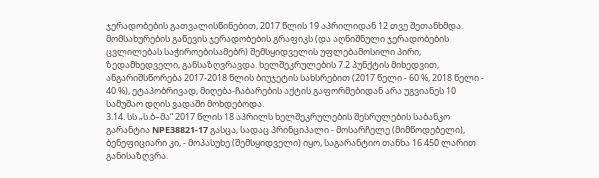ჯერადობების გათვალისწინებით, 2017 წლის 19 აპრილიდან 12 თვე შეთანხმდა. მომსახურების გაწევის ჯერადობების გრაფიკს (და აღნიშნული ჯერადობების ცვლილებას საჭიროებისამებრ) შემსყიდველის უფლებამოსილი პირი, ზედამხედველი, განსაზღვრავდა. ხელშეკრულების 7.2 პუნქტის მიხედვით, ანგარიშსწორება 2017-2018 წლის ბიუჯეტის სახსრებით (2017 წელი - 60 %, 2018 წელი - 40 %), ეტაპობრივად, მიღება-ჩაბარების აქტის გაფორმებიდან არა უგვიანეს 10 სამუშაო დღის ვადაში მოხდებოდა.
3.14. სს „ს.ბ–მა“ 2017 წლის 18 აპრილს ხელშეკრულების შესრულების საბანკო გარანტია NPE38821-17 გასცა, სადაც პრინციპალი - მოსარჩელე (მიმწოდებელი), ბენეფიციარი კი, - მოპასუხე (შემსყიდველი) იყო, საგარანტიო თანხა 16 450 ლარით განისაზღვრა.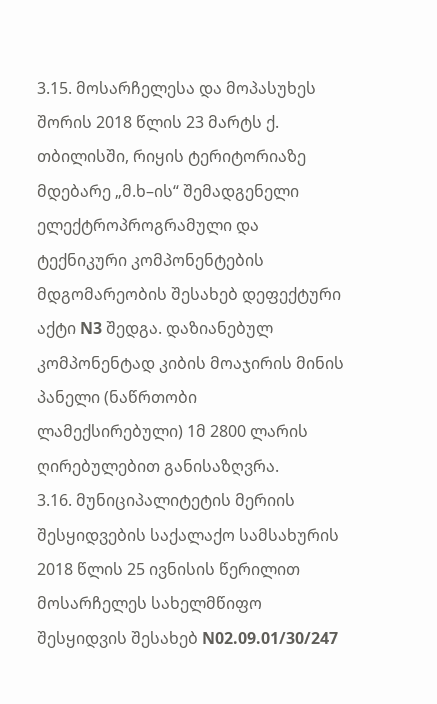3.15. მოსარჩელესა და მოპასუხეს შორის 2018 წლის 23 მარტს ქ. თბილისში, რიყის ტერიტორიაზე მდებარე „მ.ხ–ის“ შემადგენელი ელექტროპროგრამული და ტექნიკური კომპონენტების მდგომარეობის შესახებ დეფექტური აქტი N3 შედგა. დაზიანებულ კომპონენტად კიბის მოაჯირის მინის პანელი (ნაწრთობი ლამექსირებული) 1მ 2800 ლარის ღირებულებით განისაზღვრა.
3.16. მუნიციპალიტეტის მერიის შესყიდვების საქალაქო სამსახურის 2018 წლის 25 ივნისის წერილით მოსარჩელეს სახელმწიფო შესყიდვის შესახებ N02.09.01/30/247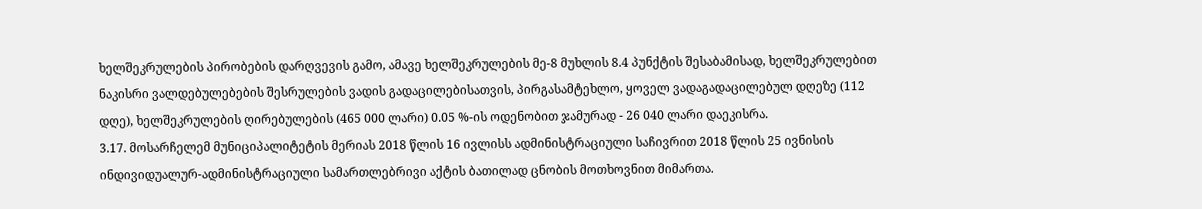ხელშეკრულების პირობების დარღვევის გამო, ამავე ხელშეკრულების მე-8 მუხლის 8.4 პუნქტის შესაბამისად, ხელშეკრულებით ნაკისრი ვალდებულებების შესრულების ვადის გადაცილებისათვის, პირგასამტეხლო, ყოველ ვადაგადაცილებულ დღეზე (112 დღე), ხელშეკრულების ღირებულების (465 000 ლარი) 0.05 %-ის ოდენობით ჯამურად - 26 040 ლარი დაეკისრა.
3.17. მოსარჩელემ მუნიციპალიტეტის მერიას 2018 წლის 16 ივლისს ადმინისტრაციული საჩივრით 2018 წლის 25 ივნისის ინდივიდუალურ-ადმინისტრაციული სამართლებრივი აქტის ბათილად ცნობის მოთხოვნით მიმართა.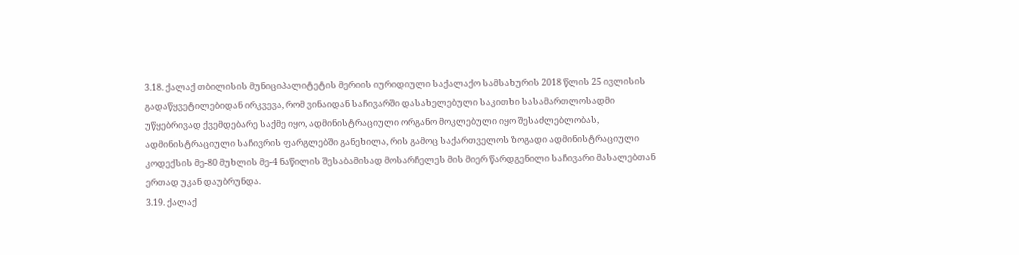3.18. ქალაქ თბილისის მუნიციპალიტეტის მერიის იურიდიული საქალაქო სამსახურის 2018 წლის 25 ივლისის გადაწყვეტილებიდან ირკვევა, რომ ვინაიდან საჩივარში დასახელებული საკითხი სასამართლოსადმი უწყებრივად ქვემდებარე საქმე იყო, ადმინისტრაციული ორგანო მოკლებული იყო შესაძლებლობას, ადმინისტრაციული საჩივრის ფარგლებში განეხილა, რის გამოც საქართველოს ზოგადი ადმინისტრაციული კოდექსის მე-80 მუხლის მე-4 ნაწილის შესაბამისად მოსარჩელეს მის მიერ წარდგენილი საჩივარი მასალებთან ერთად უკან დაუბრუნდა.
3.19. ქალაქ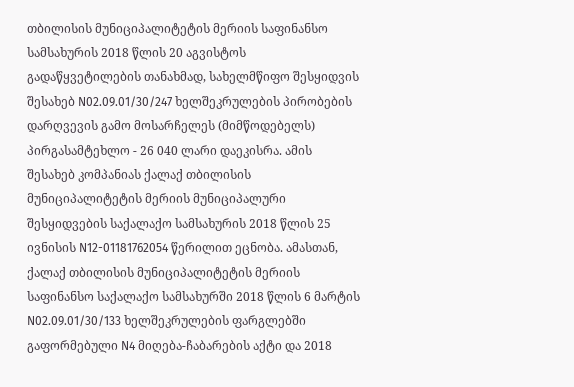თბილისის მუნიციპალიტეტის მერიის საფინანსო სამსახურის 2018 წლის 20 აგვისტოს გადაწყვეტილების თანახმად, სახელმწიფო შესყიდვის შესახებ N02.09.01/30/247 ხელშეკრულების პირობების დარღვევის გამო მოსარჩელეს (მიმწოდებელს) პირგასამტეხლო - 26 040 ლარი დაეკისრა. ამის შესახებ კომპანიას ქალაქ თბილისის მუნიციპალიტეტის მერიის მუნიციპალური შესყიდვების საქალაქო სამსახურის 2018 წლის 25 ივნისის N12-01181762054 წერილით ეცნობა. ამასთან, ქალაქ თბილისის მუნიციპალიტეტის მერიის საფინანსო საქალაქო სამსახურში 2018 წლის 6 მარტის N02.09.01/30/133 ხელშეკრულების ფარგლებში გაფორმებული N4 მიღება-ჩაბარების აქტი და 2018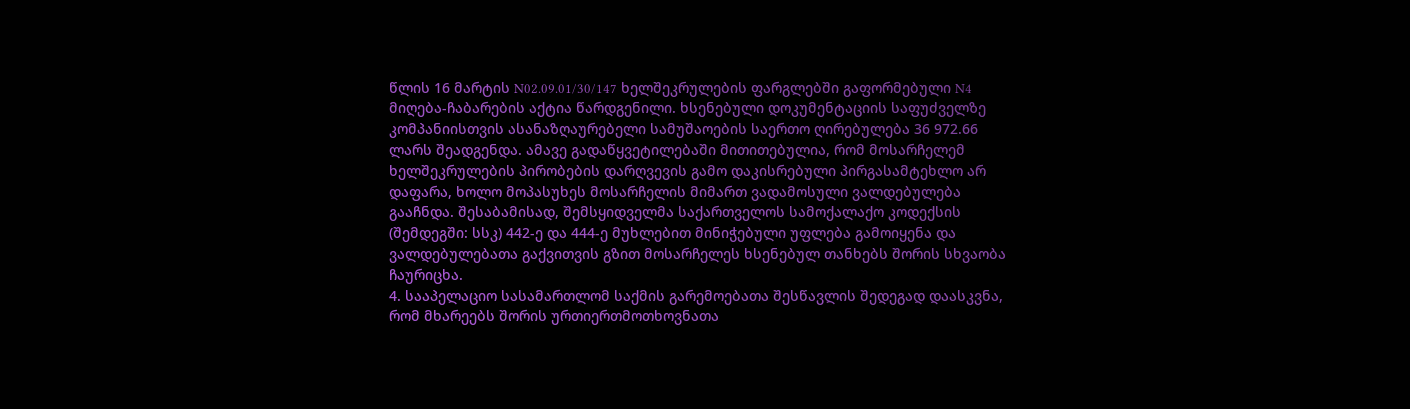წლის 16 მარტის N02.09.01/30/147 ხელშეკრულების ფარგლებში გაფორმებული N4 მიღება-ჩაბარების აქტია წარდგენილი. ხსენებული დოკუმენტაციის საფუძველზე კომპანიისთვის ასანაზღაურებელი სამუშაოების საერთო ღირებულება 36 972.66 ლარს შეადგენდა. ამავე გადაწყვეტილებაში მითითებულია, რომ მოსარჩელემ ხელშეკრულების პირობების დარღვევის გამო დაკისრებული პირგასამტეხლო არ დაფარა, ხოლო მოპასუხეს მოსარჩელის მიმართ ვადამოსული ვალდებულება გააჩნდა. შესაბამისად, შემსყიდველმა საქართველოს სამოქალაქო კოდექსის (შემდეგში: სსკ) 442-ე და 444-ე მუხლებით მინიჭებული უფლება გამოიყენა და ვალდებულებათა გაქვითვის გზით მოსარჩელეს ხსენებულ თანხებს შორის სხვაობა ჩაურიცხა.
4. სააპელაციო სასამართლომ საქმის გარემოებათა შესწავლის შედეგად დაასკვნა, რომ მხარეებს შორის ურთიერთმოთხოვნათა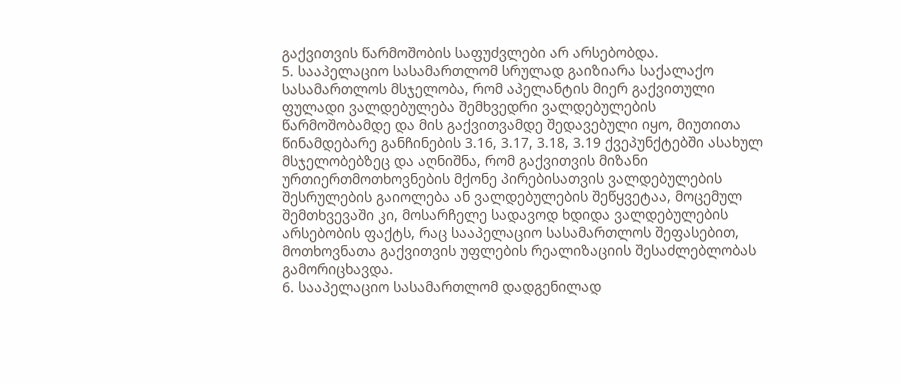გაქვითვის წარმოშობის საფუძვლები არ არსებობდა.
5. სააპელაციო სასამართლომ სრულად გაიზიარა საქალაქო სასამართლოს მსჯელობა, რომ აპელანტის მიერ გაქვითული ფულადი ვალდებულება შემხვედრი ვალდებულების წარმოშობამდე და მის გაქვითვამდე შედავებული იყო, მიუთითა წინამდებარე განჩინების 3.16, 3.17, 3.18, 3.19 ქვეპუნქტებში ასახულ მსჯელობებზეც და აღნიშნა, რომ გაქვითვის მიზანი ურთიერთმოთხოვნების მქონე პირებისათვის ვალდებულების შესრულების გაიოლება ან ვალდებულების შეწყვეტაა, მოცემულ შემთხვევაში კი, მოსარჩელე სადავოდ ხდიდა ვალდებულების არსებობის ფაქტს, რაც სააპელაციო სასამართლოს შეფასებით, მოთხოვნათა გაქვითვის უფლების რეალიზაციის შესაძლებლობას გამორიცხავდა.
6. სააპელაციო სასამართლომ დადგენილად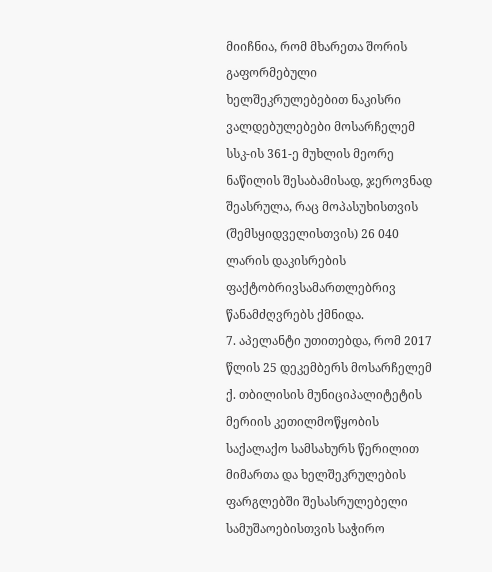მიიჩნია, რომ მხარეთა შორის გაფორმებული ხელშეკრულებებით ნაკისრი ვალდებულებები მოსარჩელემ სსკ-ის 361-ე მუხლის მეორე ნაწილის შესაბამისად, ჯეროვნად შეასრულა, რაც მოპასუხისთვის (შემსყიდველისთვის) 26 040 ლარის დაკისრების ფაქტობრივსამართლებრივ წანამძღვრებს ქმნიდა.
7. აპელანტი უთითებდა, რომ 2017 წლის 25 დეკემბერს მოსარჩელემ ქ. თბილისის მუნიციპალიტეტის მერიის კეთილმოწყობის საქალაქო სამსახურს წერილით მიმართა და ხელშეკრულების ფარგლებში შესასრულებელი სამუშაოებისთვის საჭირო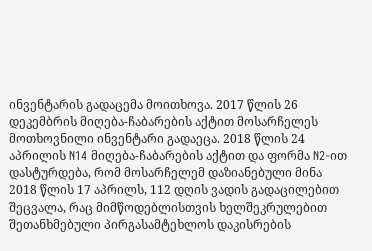ინვენტარის გადაცემა მოითხოვა. 2017 წლის 26 დეკემბრის მიღება-ჩაბარების აქტით მოსარჩელეს მოთხოვნილი ინვენტარი გადაეცა. 2018 წლის 24 აპრილის N14 მიღება-ჩაბარების აქტით და ფორმა N2-ით დასტურდება, რომ მოსარჩელემ დაზიანებული მინა 2018 წლის 17 აპრილს, 112 დღის ვადის გადაცილებით შეცვალა, რაც მიმწოდებლისთვის ხელშეკრულებით შეთანხმებული პირგასამტეხლოს დაკისრების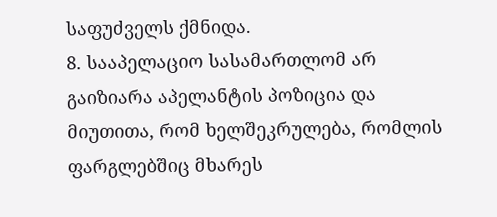საფუძველს ქმნიდა.
8. სააპელაციო სასამართლომ არ გაიზიარა აპელანტის პოზიცია და მიუთითა, რომ ხელშეკრულება, რომლის ფარგლებშიც მხარეს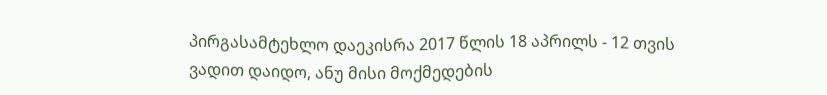პირგასამტეხლო დაეკისრა 2017 წლის 18 აპრილს - 12 თვის ვადით დაიდო, ანუ მისი მოქმედების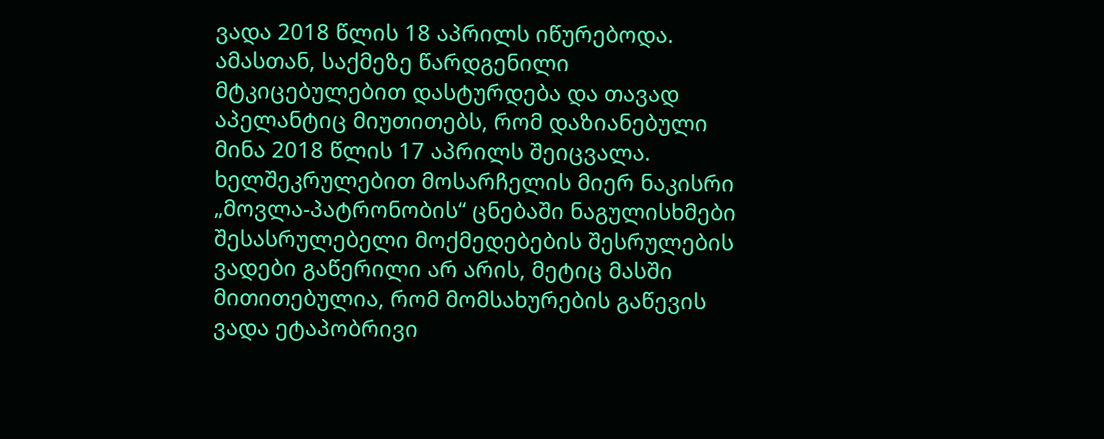ვადა 2018 წლის 18 აპრილს იწურებოდა. ამასთან, საქმეზე წარდგენილი მტკიცებულებით დასტურდება და თავად აპელანტიც მიუთითებს, რომ დაზიანებული მინა 2018 წლის 17 აპრილს შეიცვალა. ხელშეკრულებით მოსარჩელის მიერ ნაკისრი „მოვლა-პატრონობის“ ცნებაში ნაგულისხმები შესასრულებელი მოქმედებების შესრულების ვადები გაწერილი არ არის, მეტიც მასში მითითებულია, რომ მომსახურების გაწევის ვადა ეტაპობრივი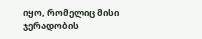იყო, რომელიც მისი ჯერადობის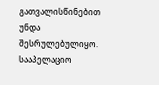გათვალისწინებით უნდა შესრულებულიყო. სააპელაციო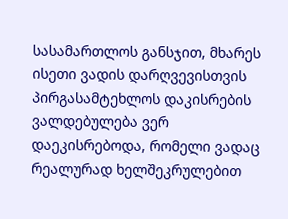სასამართლოს განსჯით, მხარეს ისეთი ვადის დარღვევისთვის პირგასამტეხლოს დაკისრების ვალდებულება ვერ დაეკისრებოდა, რომელი ვადაც რეალურად ხელშეკრულებით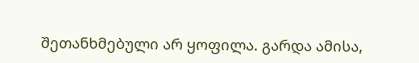შეთანხმებული არ ყოფილა. გარდა ამისა,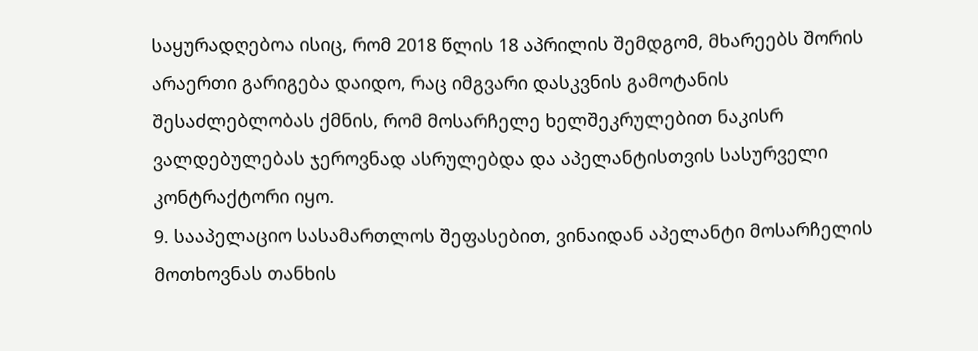საყურადღებოა ისიც, რომ 2018 წლის 18 აპრილის შემდგომ, მხარეებს შორის არაერთი გარიგება დაიდო, რაც იმგვარი დასკვნის გამოტანის შესაძლებლობას ქმნის, რომ მოსარჩელე ხელშეკრულებით ნაკისრ ვალდებულებას ჯეროვნად ასრულებდა და აპელანტისთვის სასურველი კონტრაქტორი იყო.
9. სააპელაციო სასამართლოს შეფასებით, ვინაიდან აპელანტი მოსარჩელის მოთხოვნას თანხის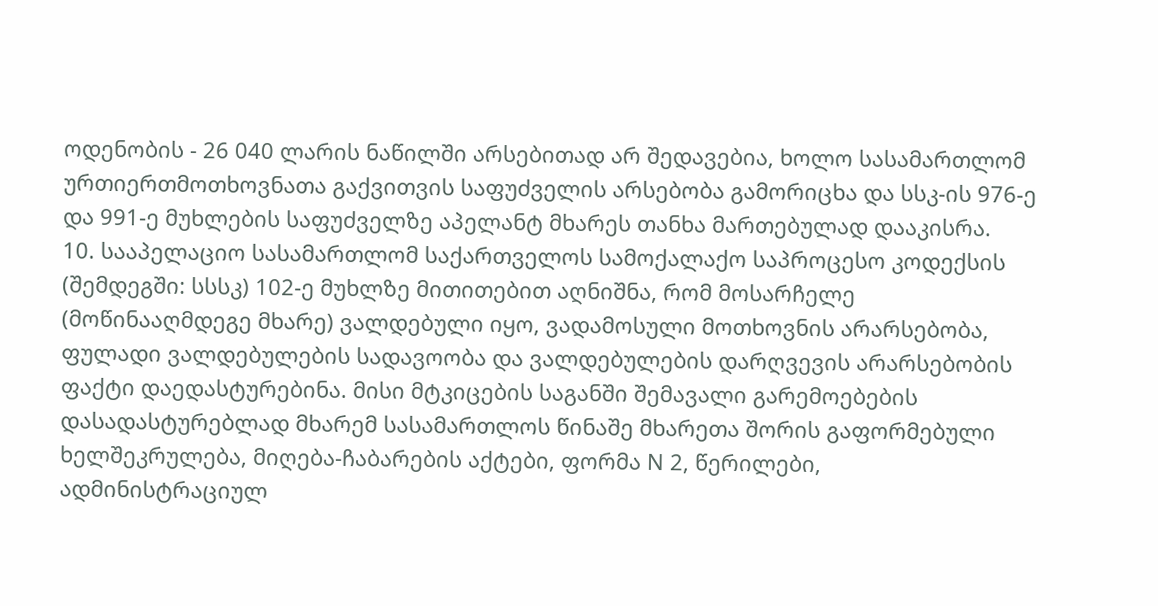ოდენობის - 26 040 ლარის ნაწილში არსებითად არ შედავებია, ხოლო სასამართლომ ურთიერთმოთხოვნათა გაქვითვის საფუძველის არსებობა გამორიცხა და სსკ-ის 976-ე და 991-ე მუხლების საფუძველზე აპელანტ მხარეს თანხა მართებულად დააკისრა.
10. სააპელაციო სასამართლომ საქართველოს სამოქალაქო საპროცესო კოდექსის (შემდეგში: სსსკ) 102-ე მუხლზე მითითებით აღნიშნა, რომ მოსარჩელე (მოწინააღმდეგე მხარე) ვალდებული იყო, ვადამოსული მოთხოვნის არარსებობა, ფულადი ვალდებულების სადავოობა და ვალდებულების დარღვევის არარსებობის ფაქტი დაედასტურებინა. მისი მტკიცების საგანში შემავალი გარემოებების დასადასტურებლად მხარემ სასამართლოს წინაშე მხარეთა შორის გაფორმებული ხელშეკრულება, მიღება-ჩაბარების აქტები, ფორმა N 2, წერილები, ადმინისტრაციულ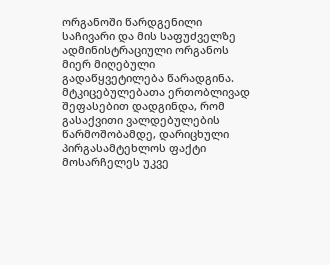ორგანოში წარდგენილი საჩივარი და მის საფუძველზე ადმინისტრაციული ორგანოს მიერ მიღებული გადაწყვეტილება წარადგინა. მტკიცებულებათა ერთობლივად შეფასებით დადგინდა, რომ გასაქვითი ვალდებულების წარმოშობამდე, დარიცხული პირგასამტეხლოს ფაქტი მოსარჩელეს უკვე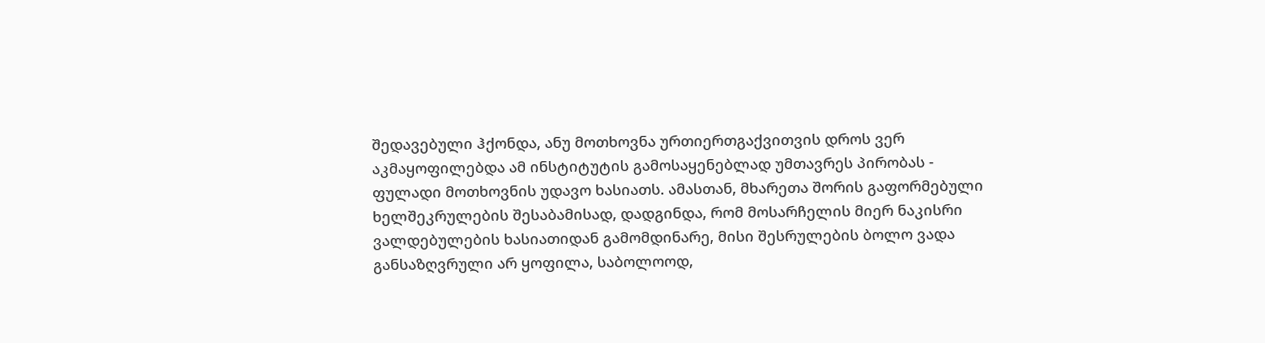შედავებული ჰქონდა, ანუ მოთხოვნა ურთიერთგაქვითვის დროს ვერ აკმაყოფილებდა ამ ინსტიტუტის გამოსაყენებლად უმთავრეს პირობას - ფულადი მოთხოვნის უდავო ხასიათს. ამასთან, მხარეთა შორის გაფორმებული ხელშეკრულების შესაბამისად, დადგინდა, რომ მოსარჩელის მიერ ნაკისრი ვალდებულების ხასიათიდან გამომდინარე, მისი შესრულების ბოლო ვადა განსაზღვრული არ ყოფილა, საბოლოოდ,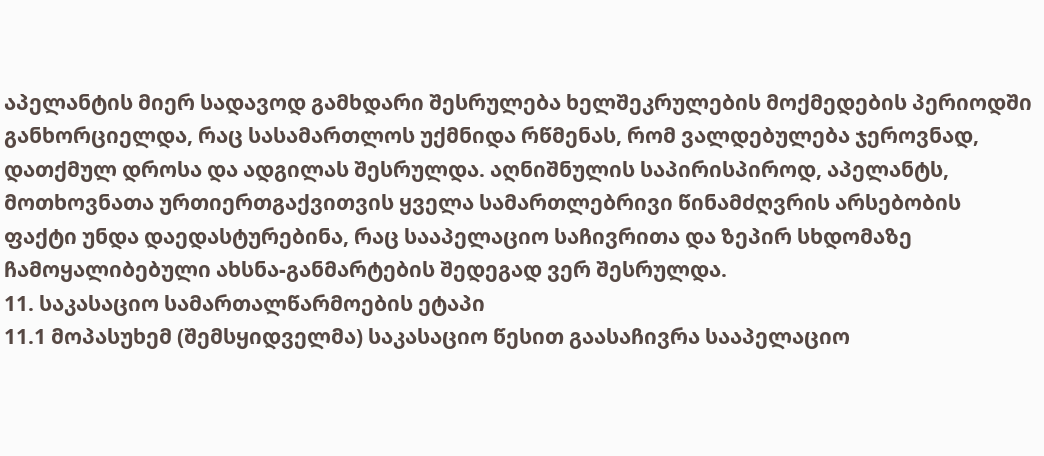აპელანტის მიერ სადავოდ გამხდარი შესრულება ხელშეკრულების მოქმედების პერიოდში განხორციელდა, რაც სასამართლოს უქმნიდა რწმენას, რომ ვალდებულება ჯეროვნად, დათქმულ დროსა და ადგილას შესრულდა. აღნიშნულის საპირისპიროდ, აპელანტს, მოთხოვნათა ურთიერთგაქვითვის ყველა სამართლებრივი წინამძღვრის არსებობის ფაქტი უნდა დაედასტურებინა, რაც სააპელაციო საჩივრითა და ზეპირ სხდომაზე ჩამოყალიბებული ახსნა-განმარტების შედეგად ვერ შესრულდა.
11. საკასაციო სამართალწარმოების ეტაპი
11.1 მოპასუხემ (შემსყიდველმა) საკასაციო წესით გაასაჩივრა სააპელაციო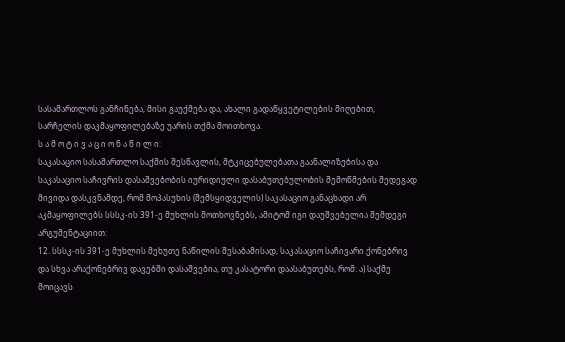სასამართლოს განჩინება, მისი გაუქმება და, ახალი გადაწყვეტილების მიღებით, სარჩელის დაკმაყოფილებაზე უარის თქმა მოითხოვა.
ს ა მ ო ტ ი ვ ა ც ი ო ნ ა წ ი ლ ი:
საკასაციო სასამართლო საქმის შესწავლის, მტკიცებულებათა გაანალიზებისა და საკასაციო საჩივრის დასაშვებობის იურიდიული დასაბუთებულობის შემოწმების შედეგად მივიდა დასკვნამდე, რომ მოპასუხის (შემსყიდველის) საკასაციო განაცხადი არ აკმაყოფილებს სსსკ-ის 391-ე მუხლის მოთხოვნებს, ამიტომ იგი დაუშვებელია შემდეგი არგუმენტაციით:
12. სსსკ-ის 391-ე მუხლის მეხუთე ნაწილის შესაბამისად, საკასაციო საჩივარი ქონებრივ და სხვა არაქონებრივ დავებში დასაშვებია, თუ კასატორი დაასაბუთებს, რომ: ა) საქმე მოიცავს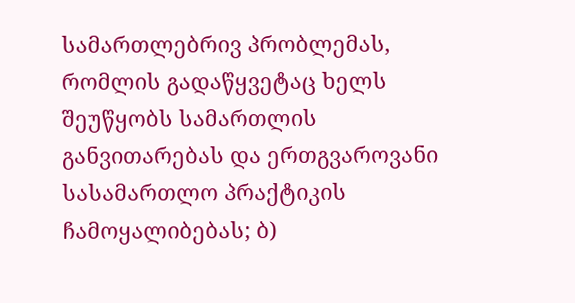სამართლებრივ პრობლემას, რომლის გადაწყვეტაც ხელს შეუწყობს სამართლის განვითარებას და ერთგვაროვანი სასამართლო პრაქტიკის ჩამოყალიბებას; ბ)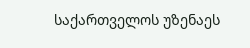საქართველოს უზენაეს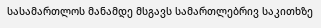სასამართლოს მანამდე მსგავს სამართლებრივ საკითხზე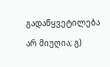გადაწყვეტილება არ მიუღია; გ)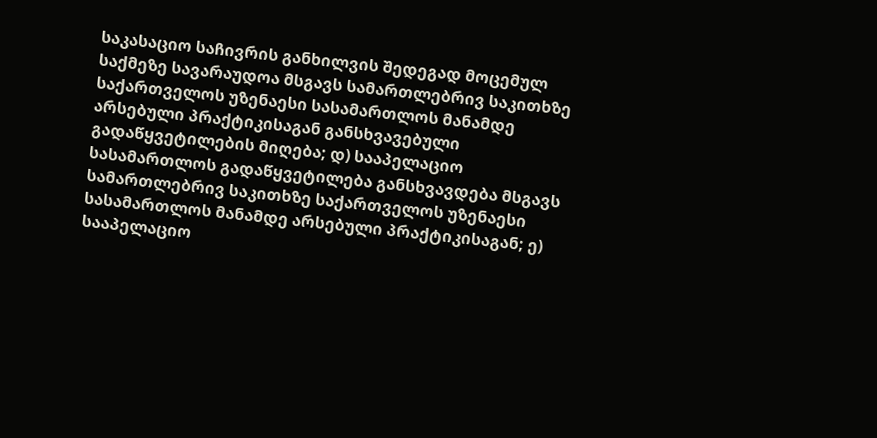საკასაციო საჩივრის განხილვის შედეგად მოცემულ საქმეზე სავარაუდოა მსგავს სამართლებრივ საკითხზე საქართველოს უზენაესი სასამართლოს მანამდე არსებული პრაქტიკისაგან განსხვავებული გადაწყვეტილების მიღება; დ) სააპელაციო სასამართლოს გადაწყვეტილება განსხვავდება მსგავს სამართლებრივ საკითხზე საქართველოს უზენაესი სასამართლოს მანამდე არსებული პრაქტიკისაგან; ე) სააპელაციო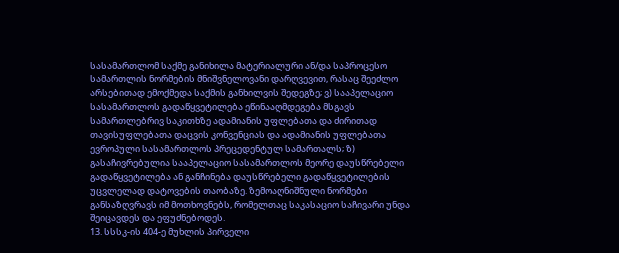სასამართლომ საქმე განიხილა მატერიალური ან/და საპროცესო სამართლის ნორმების მნიშვნელოვანი დარღვევით, რასაც შეეძლო არსებითად ემოქმედა საქმის განხილვის შედეგზე; ვ) სააპელაციო სასამართლოს გადაწყვეტილება ეწინააღმდეგება მსგავს სამართლებრივ საკითხზე ადამიანის უფლებათა და ძირითად თავისუფლებათა დაცვის კონვენციას და ადამიანის უფლებათა ევროპული სასამართლოს პრეცედენტულ სამართალს; ზ) გასაჩივრებულია სააპელაციო სასამართლოს მეორე დაუსწრებელი გადაწყვეტილება ან განჩინება დაუსწრებელი გადაწყვეტილების უცვლელად დატოვების თაობაზე. ზემოაღნიშნული ნორმები განსაზღვრავს იმ მოთხოვნებს, რომელთაც საკასაციო საჩივარი უნდა შეიცავდეს და ეფუძნებოდეს.
13. სსსკ-ის 404-ე მუხლის პირველი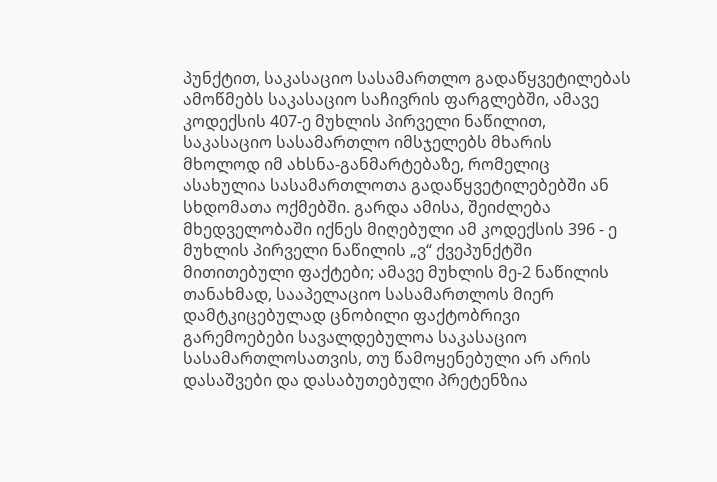პუნქტით, საკასაციო სასამართლო გადაწყვეტილებას ამოწმებს საკასაციო საჩივრის ფარგლებში, ამავე კოდექსის 407-ე მუხლის პირველი ნაწილით, საკასაციო სასამართლო იმსჯელებს მხარის მხოლოდ იმ ახსნა-განმარტებაზე, რომელიც ასახულია სასამართლოთა გადაწყვეტილებებში ან სხდომათა ოქმებში. გარდა ამისა, შეიძლება მხედველობაში იქნეს მიღებული ამ კოდექსის 396 - ე მუხლის პირველი ნაწილის „ვ“ ქვეპუნქტში მითითებული ფაქტები; ამავე მუხლის მე-2 ნაწილის თანახმად, სააპელაციო სასამართლოს მიერ დამტკიცებულად ცნობილი ფაქტობრივი გარემოებები სავალდებულოა საკასაციო სასამართლოსათვის, თუ წამოყენებული არ არის დასაშვები და დასაბუთებული პრეტენზია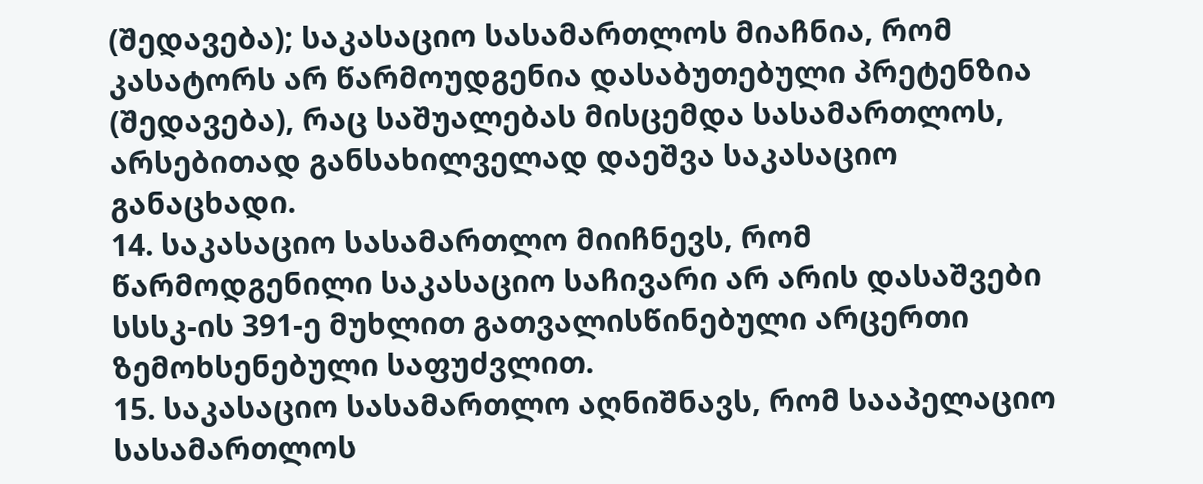(შედავება); საკასაციო სასამართლოს მიაჩნია, რომ კასატორს არ წარმოუდგენია დასაბუთებული პრეტენზია (შედავება), რაც საშუალებას მისცემდა სასამართლოს, არსებითად განსახილველად დაეშვა საკასაციო განაცხადი.
14. საკასაციო სასამართლო მიიჩნევს, რომ წარმოდგენილი საკასაციო საჩივარი არ არის დასაშვები სსსკ-ის 391-ე მუხლით გათვალისწინებული არცერთი ზემოხსენებული საფუძვლით.
15. საკასაციო სასამართლო აღნიშნავს, რომ სააპელაციო სასამართლოს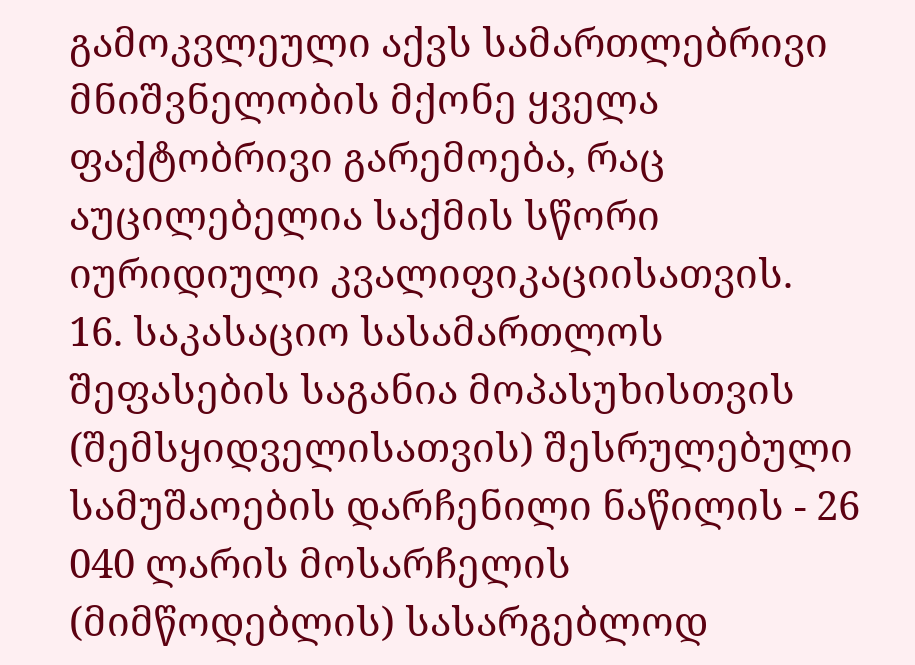გამოკვლეული აქვს სამართლებრივი მნიშვნელობის მქონე ყველა ფაქტობრივი გარემოება, რაც აუცილებელია საქმის სწორი იურიდიული კვალიფიკაციისათვის.
16. საკასაციო სასამართლოს შეფასების საგანია მოპასუხისთვის (შემსყიდველისათვის) შესრულებული სამუშაოების დარჩენილი ნაწილის - 26 040 ლარის მოსარჩელის (მიმწოდებლის) სასარგებლოდ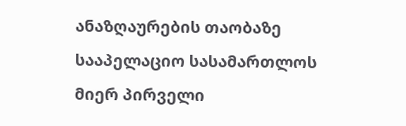ანაზღაურების თაობაზე სააპელაციო სასამართლოს მიერ პირველი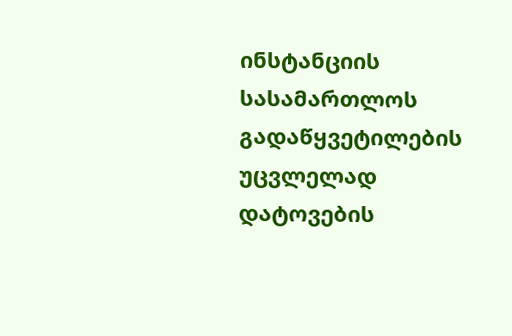ინსტანციის სასამართლოს გადაწყვეტილების უცვლელად დატოვების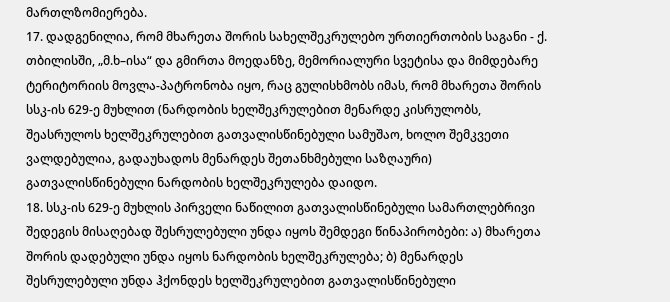მართლზომიერება.
17. დადგენილია, რომ მხარეთა შორის სახელშეკრულებო ურთიერთობის საგანი - ქ. თბილისში, „მ.ხ–ისა“ და გმირთა მოედანზე, მემორიალური სვეტისა და მიმდებარე ტერიტორიის მოვლა-პატრონობა იყო, რაც გულისხმობს იმას, რომ მხარეთა შორის სსკ-ის 629-ე მუხლით (ნარდობის ხელშეკრულებით მენარდე კისრულობს, შეასრულოს ხელშეკრულებით გათვალისწინებული სამუშაო, ხოლო შემკვეთი ვალდებულია, გადაუხადოს მენარდეს შეთანხმებული საზღაური) გათვალისწინებული ნარდობის ხელშეკრულება დაიდო.
18. სსკ-ის 629-ე მუხლის პირველი ნაწილით გათვალისწინებული სამართლებრივი შედეგის მისაღებად შესრულებული უნდა იყოს შემდეგი წინაპირობები: ა) მხარეთა შორის დადებული უნდა იყოს ნარდობის ხელშეკრულება; ბ) მენარდეს შესრულებული უნდა ჰქონდეს ხელშეკრულებით გათვალისწინებული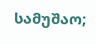სამუშაო;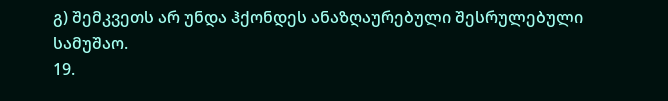გ) შემკვეთს არ უნდა ჰქონდეს ანაზღაურებული შესრულებული სამუშაო.
19.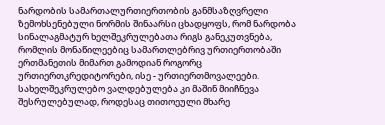ნარდობის სამართალურთიერთობის განმსაზღვრელი ზემოხსენებული ნორმის შინაარსი ცხადყოფს, რომ ნარდობა სინალაგმატურ ხელშეკრულებათა რიგს განეკუთვნება, რომლის მონაწილეებიც სამართლებრივ ურთიერთობაში ერთმანეთის მიმართ გამოდიან როგორც ურთიერთკრედიტორები, ისე - ურთიერთმოვალეები. სახელშეკრულებო ვალდებულება კი მაშინ მიიჩნევა შესრულებულად, როდესაც თითოეული მხარე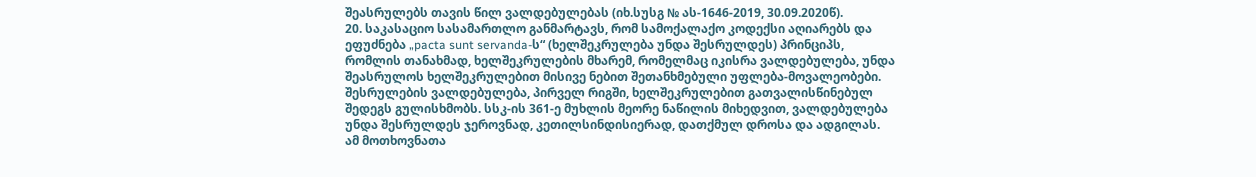შეასრულებს თავის წილ ვალდებულებას (იხ.სუსგ № ას-1646-2019, 30.09.2020წ).
20. საკასაციო სასამართლო განმარტავს, რომ სამოქალაქო კოდექსი აღიარებს და ეფუძნება „pacta sunt servanda-ს“ (ხელშეკრულება უნდა შესრულდეს) პრინციპს, რომლის თანახმად, ხელშეკრულების მხარემ, რომელმაც იკისრა ვალდებულება, უნდა შეასრულოს ხელშეკრულებით მისივე ნებით შეთანხმებული უფლება-მოვალეობები. შესრულების ვალდებულება, პირველ რიგში, ხელშეკრულებით გათვალისწინებულ შედეგს გულისხმობს. სსკ-ის 361-ე მუხლის მეორე ნაწილის მიხედვით, ვალდებულება უნდა შესრულდეს ჯეროვნად, კეთილსინდისიერად, დათქმულ დროსა და ადგილას. ამ მოთხოვნათა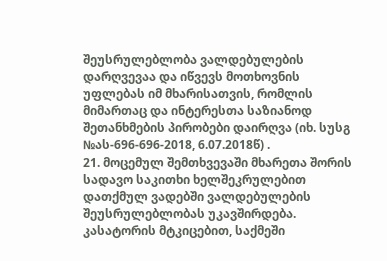შეუსრულებლობა ვალდებულების დარღვევაა და იწვევს მოთხოვნის უფლებას იმ მხარისათვის, რომლის მიმართაც და ინტერესთა საზიანოდ შეთანხმების პირობები დაირღვა (იხ. სუსგ №ას-696-696-2018, 6.07.2018წ) .
21. მოცემულ შემთხვევაში მხარეთა შორის სადავო საკითხი ხელშეკრულებით დათქმულ ვადებში ვალდებულების შეუსრულებლობას უკავშირდება. კასატორის მტკიცებით, საქმეში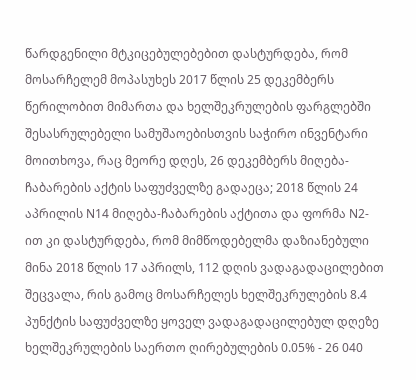წარდგენილი მტკიცებულებებით დასტურდება, რომ მოსარჩელემ მოპასუხეს 2017 წლის 25 დეკემბერს წერილობით მიმართა და ხელშეკრულების ფარგლებში შესასრულებელი სამუშაოებისთვის საჭირო ინვენტარი მოითხოვა, რაც მეორე დღეს, 26 დეკემბერს მიღება-ჩაბარების აქტის საფუძველზე გადაეცა; 2018 წლის 24 აპრილის N14 მიღება-ჩაბარების აქტითა და ფორმა N2-ით კი დასტურდება, რომ მიმწოდებელმა დაზიანებული მინა 2018 წლის 17 აპრილს, 112 დღის ვადაგადაცილებით შეცვალა, რის გამოც მოსარჩელეს ხელშეკრულების 8.4 პუნქტის საფუძველზე ყოველ ვადაგადაცილებულ დღეზე ხელშეკრულების საერთო ღირებულების 0.05% - 26 040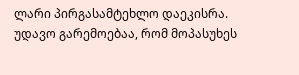ლარი პირგასამტეხლო დაეკისრა. უდავო გარემოებაა, რომ მოპასუხეს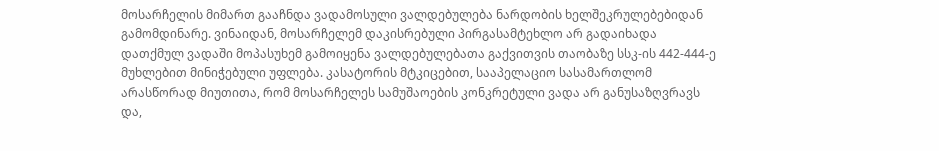მოსარჩელის მიმართ გააჩნდა ვადამოსული ვალდებულება ნარდობის ხელშეკრულებებიდან გამომდინარე. ვინაიდან, მოსარჩელემ დაკისრებული პირგასამტეხლო არ გადაიხადა დათქმულ ვადაში მოპასუხემ გამოიყენა ვალდებულებათა გაქვითვის თაობაზე სსკ-ის 442-444-ე მუხლებით მინიჭებული უფლება. კასატორის მტკიცებით, სააპელაციო სასამართლომ არასწორად მიუთითა, რომ მოსარჩელეს სამუშაოების კონკრეტული ვადა არ განუსაზღვრავს და,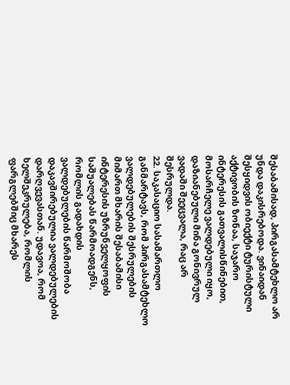შესაბამისად, პირგასამტეხლო არ უნდა დაკისრებოდა. ვინაიდან შესყიდვის ობიექტი ტურისტული აქტივობის ზონაა, საჯარო ინტერესის გათვალისწინებით, მოსარჩელე ვალდებული იყო, დაზიანებული მინა გონივრულ ვადაში შეეცვალა, რაც არ შესრულდა.
22. საკასაციო სასამართლო განმარტავს, რომ პირგასამტეხლო ვალდებულების შესრულების მიმართ მხარის შესაბამისი ინტერესის უზრუნველყოფის საშუალებას წარმოადგენს, რომლის გადახდის ვალდებულების წარმოშობა დაკავშირებულია ვალდებულების დარღვევასთან. უდავოა, რომ ხელშეკრულება, რომლის ფარგლებშიც მხარეს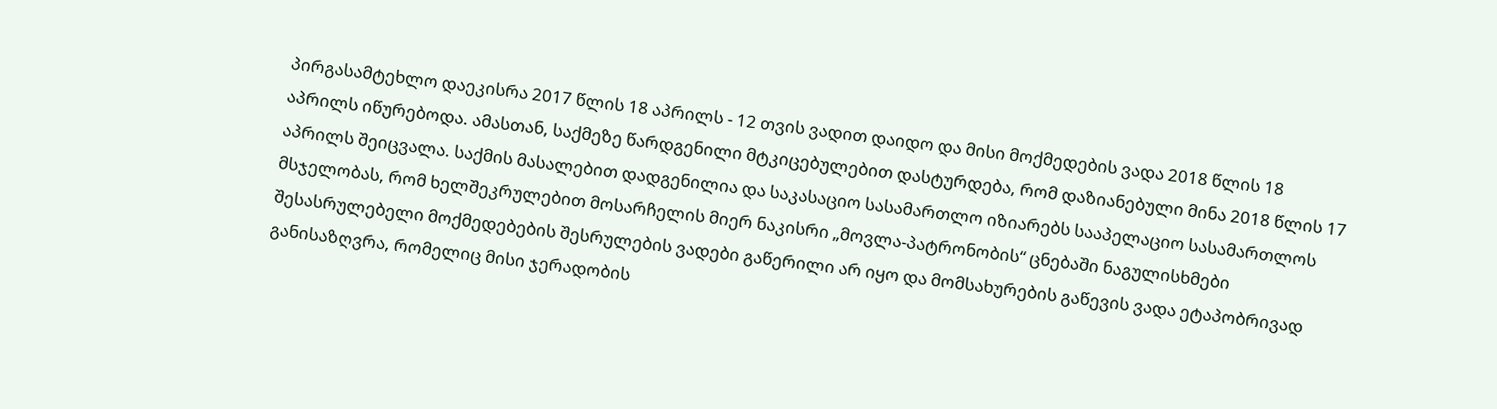პირგასამტეხლო დაეკისრა 2017 წლის 18 აპრილს - 12 თვის ვადით დაიდო და მისი მოქმედების ვადა 2018 წლის 18 აპრილს იწურებოდა. ამასთან, საქმეზე წარდგენილი მტკიცებულებით დასტურდება, რომ დაზიანებული მინა 2018 წლის 17 აპრილს შეიცვალა. საქმის მასალებით დადგენილია და საკასაციო სასამართლო იზიარებს სააპელაციო სასამართლოს მსჯელობას, რომ ხელშეკრულებით მოსარჩელის მიერ ნაკისრი „მოვლა-პატრონობის“ ცნებაში ნაგულისხმები შესასრულებელი მოქმედებების შესრულების ვადები გაწერილი არ იყო და მომსახურების გაწევის ვადა ეტაპობრივად განისაზღვრა, რომელიც მისი ჯერადობის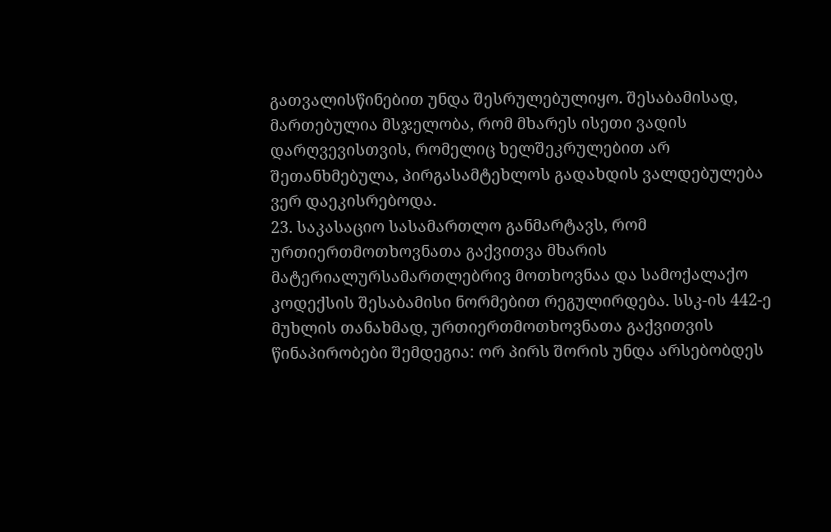გათვალისწინებით უნდა შესრულებულიყო. შესაბამისად, მართებულია მსჯელობა, რომ მხარეს ისეთი ვადის დარღვევისთვის, რომელიც ხელშეკრულებით არ შეთანხმებულა, პირგასამტეხლოს გადახდის ვალდებულება ვერ დაეკისრებოდა.
23. საკასაციო სასამართლო განმარტავს, რომ ურთიერთმოთხოვნათა გაქვითვა მხარის მატერიალურსამართლებრივ მოთხოვნაა და სამოქალაქო კოდექსის შესაბამისი ნორმებით რეგულირდება. სსკ-ის 442-ე მუხლის თანახმად, ურთიერთმოთხოვნათა გაქვითვის წინაპირობები შემდეგია: ორ პირს შორის უნდა არსებობდეს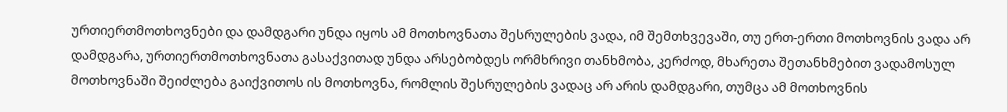ურთიერთმოთხოვნები და დამდგარი უნდა იყოს ამ მოთხოვნათა შესრულების ვადა, იმ შემთხვევაში, თუ ერთ-ერთი მოთხოვნის ვადა არ დამდგარა, ურთიერთმოთხოვნათა გასაქვითად უნდა არსებობდეს ორმხრივი თანხმობა, კერძოდ, მხარეთა შეთანხმებით ვადამოსულ მოთხოვნაში შეიძლება გაიქვითოს ის მოთხოვნა, რომლის შესრულების ვადაც არ არის დამდგარი, თუმცა ამ მოთხოვნის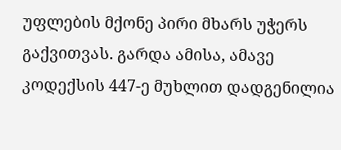უფლების მქონე პირი მხარს უჭერს გაქვითვას. გარდა ამისა, ამავე კოდექსის 447-ე მუხლით დადგენილია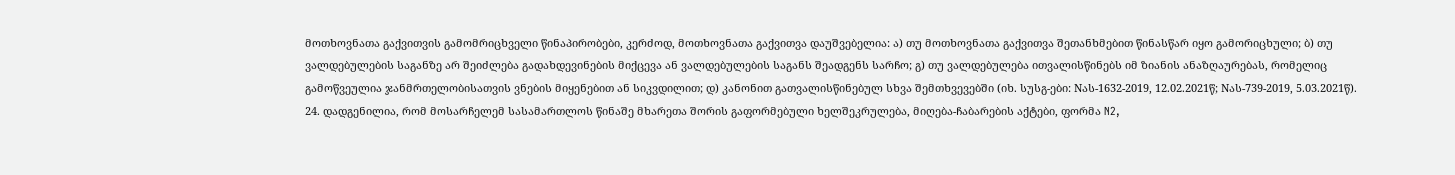მოთხოვნათა გაქვითვის გამომრიცხველი წინაპირობები, კერძოდ, მოთხოვნათა გაქვითვა დაუშვებელია: ა) თუ მოთხოვნათა გაქვითვა შეთანხმებით წინასწარ იყო გამორიცხული; ბ) თუ ვალდებულების საგანზე არ შეიძლება გადახდევინების მიქცევა ან ვალდებულების საგანს შეადგენს სარჩო; გ) თუ ვალდებულება ითვალისწინებს იმ ზიანის ანაზღაურებას, რომელიც გამოწვეულია ჯანმრთელობისათვის ვნების მიყენებით ან სიკვდილით; დ) კანონით გათვალისწინებულ სხვა შემთხვევებში (იხ. სუსგ-ები: Nას-1632-2019, 12.02.2021წ; Nას-739-2019, 5.03.2021წ).
24. დადგენილია, რომ მოსარჩელემ სასამართლოს წინაშე მხარეთა შორის გაფორმებული ხელშეკრულება, მიღება-ჩაბარების აქტები, ფორმა N2,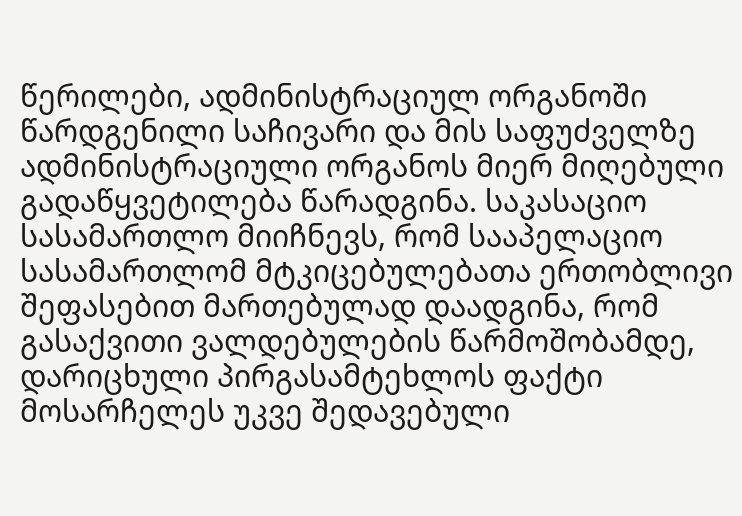წერილები, ადმინისტრაციულ ორგანოში წარდგენილი საჩივარი და მის საფუძველზე ადმინისტრაციული ორგანოს მიერ მიღებული გადაწყვეტილება წარადგინა. საკასაციო სასამართლო მიიჩნევს, რომ სააპელაციო სასამართლომ მტკიცებულებათა ერთობლივი შეფასებით მართებულად დაადგინა, რომ გასაქვითი ვალდებულების წარმოშობამდე, დარიცხული პირგასამტეხლოს ფაქტი მოსარჩელეს უკვე შედავებული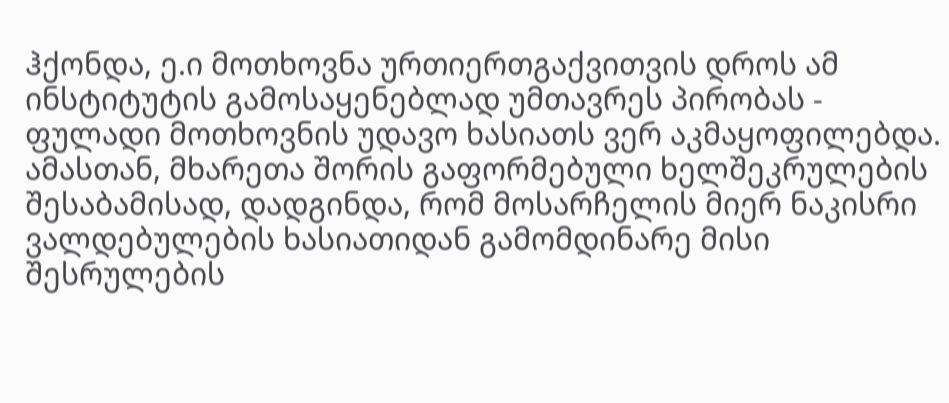ჰქონდა, ე.ი მოთხოვნა ურთიერთგაქვითვის დროს ამ ინსტიტუტის გამოსაყენებლად უმთავრეს პირობას - ფულადი მოთხოვნის უდავო ხასიათს ვერ აკმაყოფილებდა. ამასთან, მხარეთა შორის გაფორმებული ხელშეკრულების შესაბამისად, დადგინდა, რომ მოსარჩელის მიერ ნაკისრი ვალდებულების ხასიათიდან გამომდინარე მისი შესრულების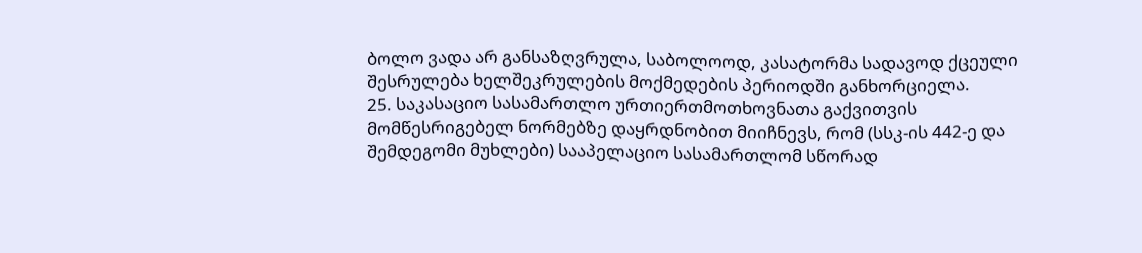ბოლო ვადა არ განსაზღვრულა, საბოლოოდ, კასატორმა სადავოდ ქცეული შესრულება ხელშეკრულების მოქმედების პერიოდში განხორციელა.
25. საკასაციო სასამართლო ურთიერთმოთხოვნათა გაქვითვის მომწესრიგებელ ნორმებზე დაყრდნობით მიიჩნევს, რომ (სსკ-ის 442-ე და შემდეგომი მუხლები) სააპელაციო სასამართლომ სწორად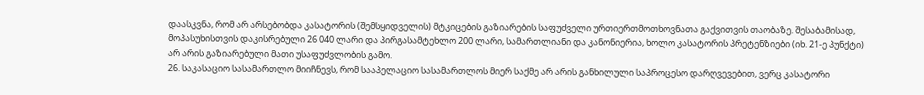დაასკვნა, რომ არ არსებობდა კასატორის (შემსყიდველის) მტკიცების გაზიარების საფუძველი ურთიერთმოთხოვნათა გაქვითვის თაობაზე. შესაბამისად, მოპასუხისთვის დაკისრებული 26 040 ლარი და პირგასამტეხლო 200 ლარი, სამართლიანი და კანონიერია, ხოლო კასატორის პრეტენზიები (იხ. 21-ე პუნქტი) არ არის გაზიარებული მათი უსაფუძვლობის გამო.
26. საკასაციო სასამართლო მიიჩნევს, რომ სააპელაციო სასამართლოს მიერ საქმე არ არის განხილული საპროცესო დარღვევებით, ვერც კასატორი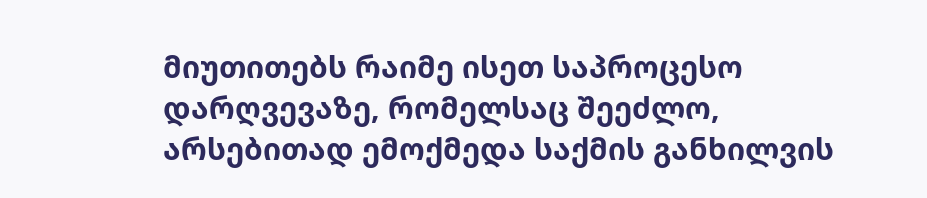მიუთითებს რაიმე ისეთ საპროცესო დარღვევაზე, რომელსაც შეეძლო, არსებითად ემოქმედა საქმის განხილვის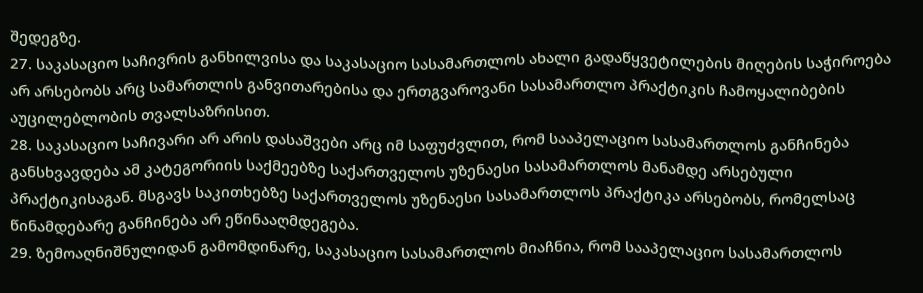შედეგზე.
27. საკასაციო საჩივრის განხილვისა და საკასაციო სასამართლოს ახალი გადაწყვეტილების მიღების საჭიროება არ არსებობს არც სამართლის განვითარებისა და ერთგვაროვანი სასამართლო პრაქტიკის ჩამოყალიბების აუცილებლობის თვალსაზრისით.
28. საკასაციო საჩივარი არ არის დასაშვები არც იმ საფუძვლით, რომ სააპელაციო სასამართლოს განჩინება განსხვავდება ამ კატეგორიის საქმეებზე საქართველოს უზენაესი სასამართლოს მანამდე არსებული პრაქტიკისაგან. მსგავს საკითხებზე საქართველოს უზენაესი სასამართლოს პრაქტიკა არსებობს, რომელსაც წინამდებარე განჩინება არ ეწინააღმდეგება.
29. ზემოაღნიშნულიდან გამომდინარე, საკასაციო სასამართლოს მიაჩნია, რომ სააპელაციო სასამართლოს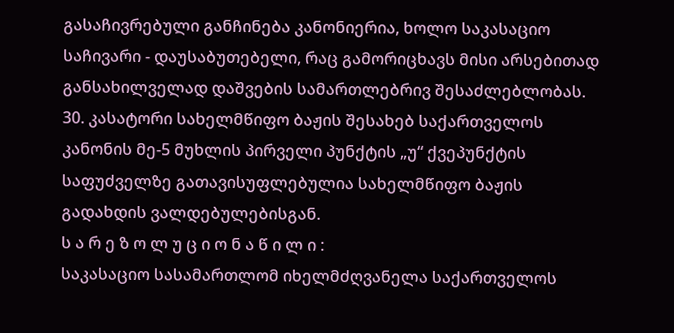გასაჩივრებული განჩინება კანონიერია, ხოლო საკასაციო საჩივარი - დაუსაბუთებელი, რაც გამორიცხავს მისი არსებითად განსახილველად დაშვების სამართლებრივ შესაძლებლობას.
30. კასატორი სახელმწიფო ბაჟის შესახებ საქართველოს კანონის მე-5 მუხლის პირველი პუნქტის „უ“ ქვეპუნქტის საფუძველზე გათავისუფლებულია სახელმწიფო ბაჟის გადახდის ვალდებულებისგან.
ს ა რ ე ზ ო ლ უ ც ი ო ნ ა წ ი ლ ი :
საკასაციო სასამართლომ იხელმძღვანელა საქართველოს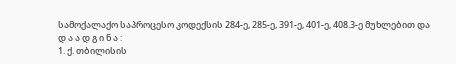სამოქალაქო საპროცესო კოდექსის 284-ე, 285-ე, 391-ე, 401-ე, 408.3-ე მუხლებით და
დ ა ა დ გ ი ნ ა :
1. ქ. თბილისის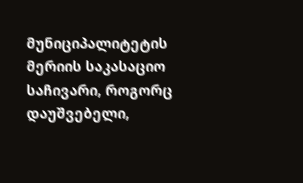მუნიციპალიტეტის მერიის საკასაციო საჩივარი, როგორც დაუშვებელი,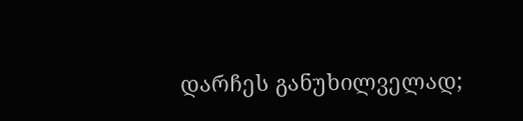დარჩეს განუხილველად;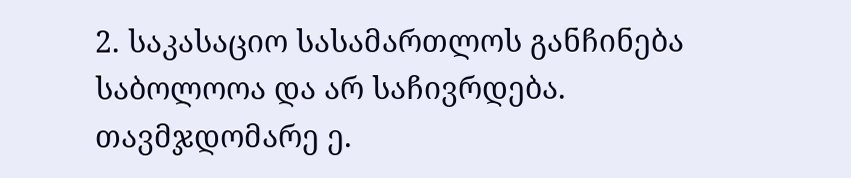2. საკასაციო სასამართლოს განჩინება საბოლოოა და არ საჩივრდება.
თავმჯდომარე ე.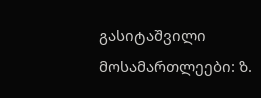გასიტაშვილი
მოსამართლეები: ზ.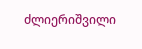ძლიერიშვილი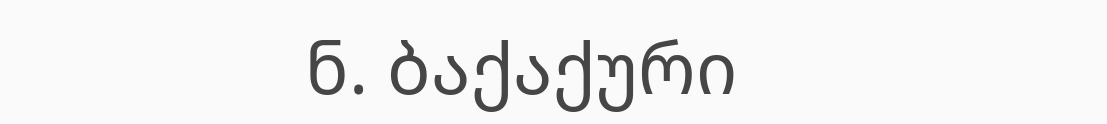ნ. ბაქაქური